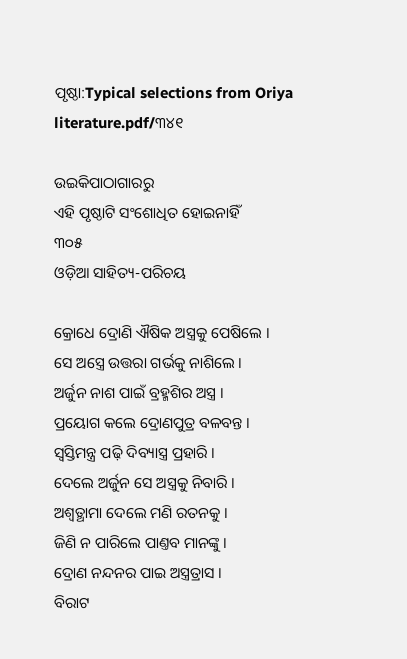ପୃଷ୍ଠା:Typical selections from Oriya literature.pdf/୩୪୧

ଉଇକିପାଠାଗାର‌ରୁ
ଏହି ପୃଷ୍ଠାଟି ସଂଶୋଧିତ ହୋଇନାହିଁ
୩୦୫
ଓଡ଼ିଆ ସାହିତ୍ୟ-ପରିଚୟ

କ୍ରୋଧେ ଦ୍ରୋଣି ଐଷିକ ଅସ୍ତ୍ରକୁ ପେଷିଲେ ।
ସେ ଅସ୍ତ୍ରେ ଉତ୍ତରା ଗର୍ଭକୁ ନାଶିଲେ ।
ଅର୍ଜୁନ ନାଶ ପାଇଁ ବ୍ରହ୍ମଶିର ଅସ୍ତ୍ର ।
ପ୍ରୟୋଗ କଲେ ଦ୍ରୋଣପୁତ୍ର ବଳବନ୍ତ ।
ସ୍ୱସ୍ତିମନ୍ତ୍ର ପଢ଼ି ଦିବ୍ୟାସ୍ତ୍ର ପ୍ରହାରି ।
ଦେଲେ ଅର୍ଜୁନ ସେ ଅସ୍ତ୍ରକୁ ନିବାରି ।
ଅଶ୍ୱତ୍ଥାମା ଦେଲେ ମଣି ରତନ‌କୁ ।
ଜିଣି ନ ପାରିଲେ ପାଣ୍ତବ ମାନଙ୍କୁ ।
ଦ୍ରୋଣ ନନ୍ଦନର ପାଇ ଅସ୍ତ୍ରତ୍ରାସ ।
ବିରାଟ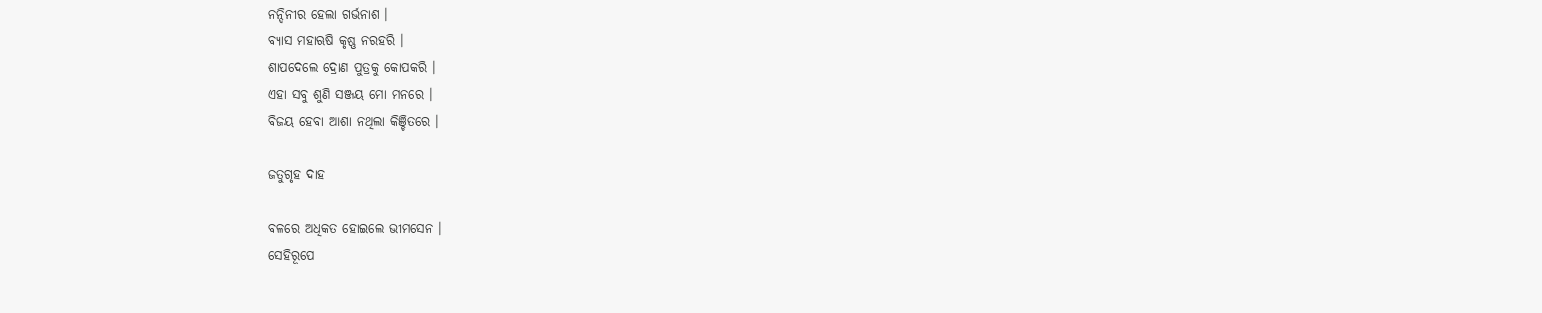ନନ୍ଦିନୀର ହେଲା ଗର୍ଭନାଶ ।
ବ୍ୟାସ ମହାଋଷି କୃଷ୍ଣ ନରହରି ।
ଶାପଦେଲେ ଦ୍ରୋଣ ପୁତ୍ରକୁ କୋପକରି ।
ଏହା ସବୁ ଶୁଣି ସଞ୍ଜୟ ମୋ ମନରେ ।
ବିଜୟ ହେବା ଆଶା ନଥିଲା କିଞ୍ଚିତରେ ।

ଜତୁଗୃହ ଦାହ

ବଳରେ ଅଧିକତ ହୋଇଲେ ଭୀମସେନ ।
ସେହିରୂପେ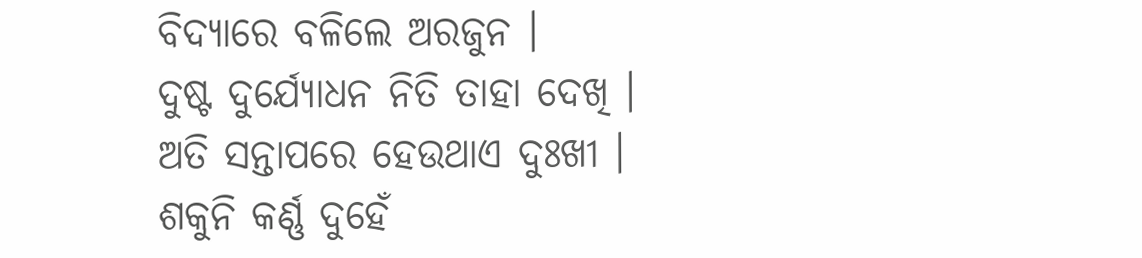ବିଦ୍ୟାରେ ବଳିଲେ ଅରଜୁନ ।
ଦୁଷ୍ଟ ଦୁର୍ଯ୍ୟୋଧନ ନିତି ତାହା ଦେଖି ।
ଅତି ସନ୍ତାପରେ ହେଉଥାଏ ଦୁଃଖୀ ।
ଶକୁନି କର୍ଣ୍ଣ ଦୁହେଁ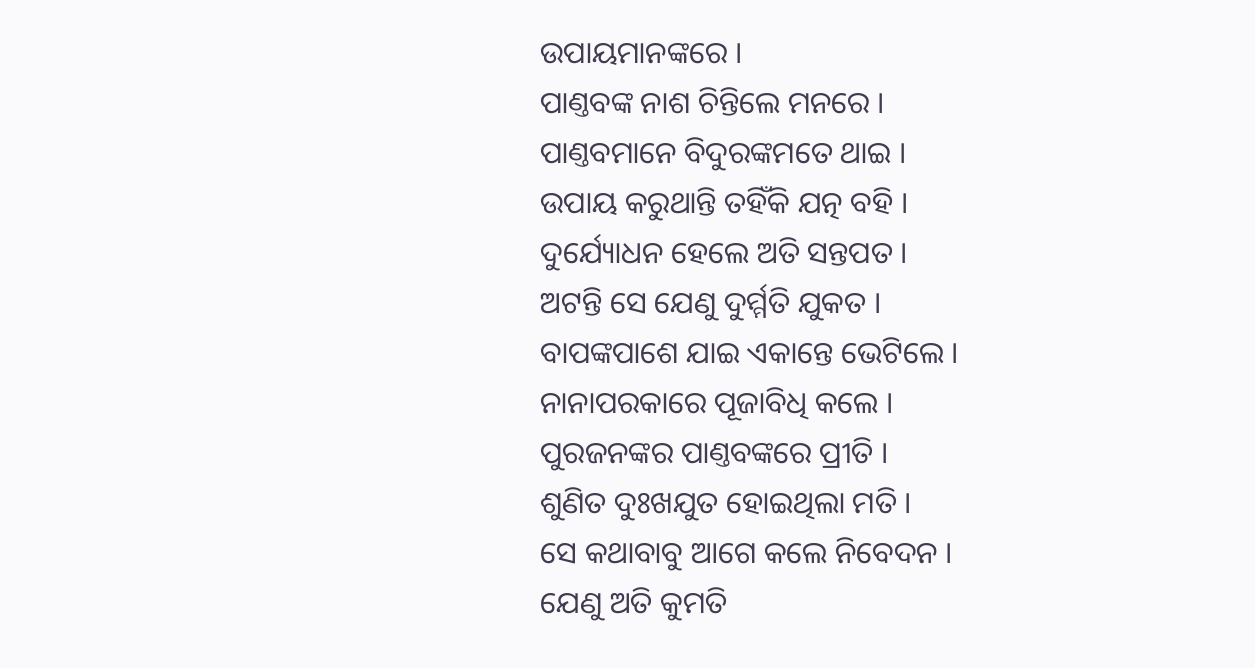ଉପାୟମାନଙ୍କରେ ।
ପାଣ୍ତବଙ୍କ ନାଶ ଚିନ୍ତିଲେ ମନରେ ।
ପାଣ୍ତବମାନେ ବିଦୁରଙ୍କମତେ ଥାଇ ।
ଉପାୟ କରୁଥାନ୍ତି ତ‌ହିଁକି ଯତ୍ନ ବ‌ହି ।
ଦୁର୍ଯ୍ୟୋଧନ ହେଲେ ଅତି ସନ୍ତପତ ।
ଅଟନ୍ତି ସେ ଯେଣୁ ଦୁର୍ମ୍ମତି ଯୁକତ ।
ବାପଙ୍କପାଶେ ଯାଇ ଏକାନ୍ତେ ଭେଟିଲେ ।
ନାନାପରକାରେ ପୂଜାବିଧି କଲେ ।
ପୁରଜନଙ୍କର ପାଣ୍ତବଙ୍କରେ ପ୍ରୀତି ।
ଶୁଣିତ ଦୁଃଖ‌ଯୁତ ହୋଇଥିଲା ମତି ।
ସେ କଥାବାବୁ ଆଗେ କଲେ ନିବେଦନ ।
ଯେଣୁ ଅତି କୁମତି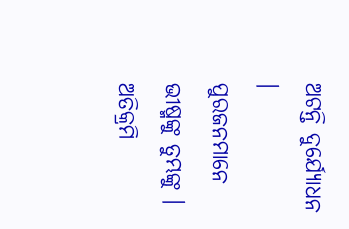ଅଟନ୍ତି ଦୁର୍ଯ୍ୟୋଧନ ।
ପୁରଜନମାନେ ଭୀଷ୍ମଙ୍କୁ ତୁମ୍ଭଙ୍କୁ ।
ଅତିକ୍ରମି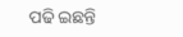ପଢି ଇଛନ୍ତି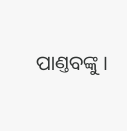ପାଣ୍ତବଙ୍କୁ ।